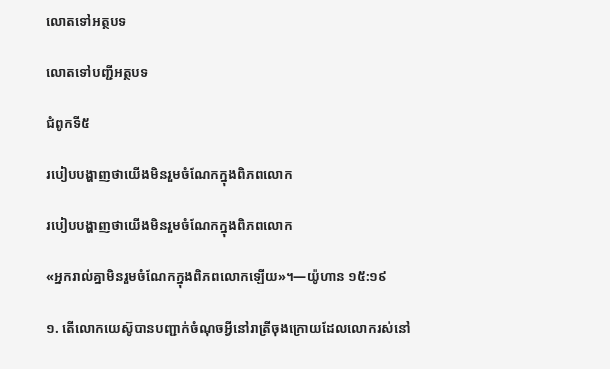លោតទៅអត្ថបទ

លោតទៅបញ្ជីអត្ថបទ

ជំពូកទី៥

របៀបបង្ហាញថាយើងមិនរួមចំណែកក្នុងពិភពលោក

របៀបបង្ហាញថាយើងមិនរួមចំណែកក្នុងពិភពលោក

«អ្នករាល់គ្នាមិនរួមចំណែកក្នុងពិភពលោកឡើយ»។—យ៉ូហាន ១៥:១៩

១. តើលោកយេស៊ូបានបញ្ជាក់ចំណុចអ្វីនៅរាត្រីចុងក្រោយដែលលោករស់នៅ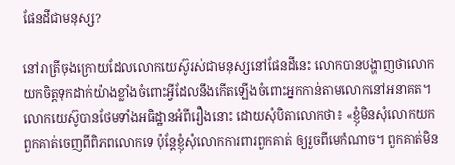ផែនដីជាមនុស្ស?

នៅរាត្រីចុងក្រោយដែលលោកយេស៊ូរស់ជាមនុស្សនៅផែនដីនេះ លោកបានបង្ហាញថាលោកយកចិត្ដទុកដាក់យ៉ាងខ្លាំងចំពោះអ្វីដែលនឹងកើតឡើងចំពោះអ្នកកាន់តាមលោកនៅអនាគត។ លោកយេស៊ូបានថែមទាំងអធិដ្ឋានអំពីរឿងនោះ ដោយសុំបិតាលោកថា៖ «ខ្ញុំមិនសុំលោកយកពួកគាត់ចេញពីពិភពលោកទេ ប៉ុន្ដែខ្ញុំសុំលោកការពារពួកគាត់ ឲ្យរួចពីមេកំណាច។ ពួកគាត់មិន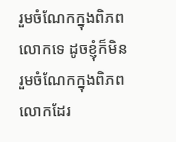រួមចំណែកក្នុងពិភពលោកទេ ដូចខ្ញុំក៏មិនរួមចំណែកក្នុងពិភពលោកដែរ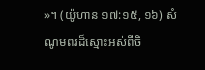»។ (យ៉ូហាន ១៧:១៥, ១៦) សំណូមពរដ៏ស្មោះអស់ពីចិ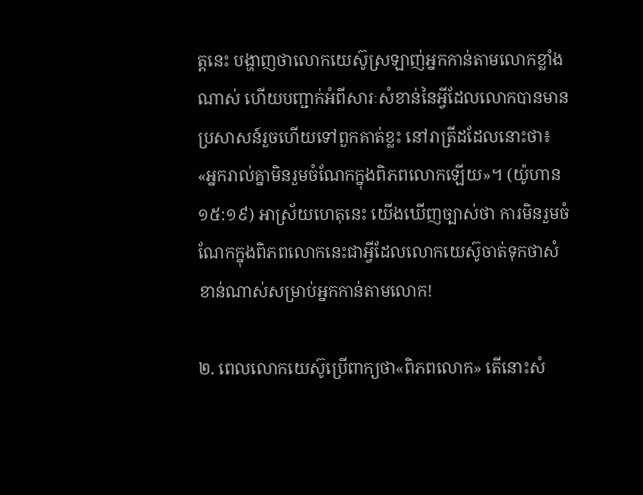ត្ដនេះ បង្ហាញថាលោកយេស៊ូស្រឡាញ់អ្នកកាន់តាមលោកខ្លាំងណាស់ ហើយបញ្ជាក់អំពីសារៈសំខាន់នៃអ្វីដែលលោកបានមានប្រសាសន៍រួចហើយទៅពួកគាត់ខ្លះ នៅរាត្រីដដែលនោះថា៖ «អ្នករាល់គ្នាមិនរួមចំណែកក្នុងពិភពលោកឡើយ»។ (យ៉ូហាន ១៥:១៩) អាស្រ័យហេតុនេះ យើងឃើញច្បាស់ថា ការមិនរួមចំណែកក្នុងពិភពលោកនេះជាអ្វីដែលលោកយេស៊ូចាត់ទុកថាសំខាន់ណាស់សម្រាប់អ្នកកាន់តាមលោក!

២. ពេលលោកយេស៊ូប្រើពាក្យថា«ពិភពលោក» តើនោះសំ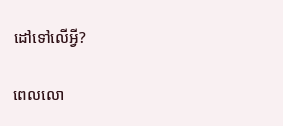ដៅទៅលើអ្វី?

ពេលលោ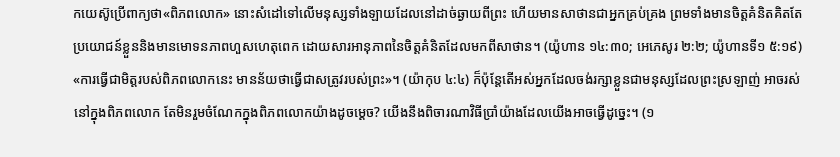កយេស៊ូប្រើពាក្យថា«ពិភពលោក» នោះសំដៅទៅលើមនុស្សទាំងឡាយដែលនៅដាច់ឆ្ងាយពីព្រះ ហើយមានសាថានជាអ្នកគ្រប់គ្រង ព្រមទាំងមានចិត្ដគំនិតគិតតែប្រយោជន៍ខ្លួននិងមានមោទនភាពហួសហេតុពេក ដោយសារអានុភាពនៃចិត្ដគំនិតដែលមកពីសាថាន។ (យ៉ូហាន ១៤:៣០; អេភេសូរ ២:២; យ៉ូហានទី១ ៥:១៩) «ការធ្វើជាមិត្ដរបស់ពិភពលោកនេះ មានន័យថាធ្វើជាសត្រូវរបស់ព្រះ»។ (យ៉ាកុប ៤:៤) ក៏ប៉ុន្ដែតើអស់អ្នកដែលចង់រក្សាខ្លួនជាមនុស្សដែលព្រះស្រឡាញ់ អាចរស់នៅក្នុងពិភពលោក តែមិនរួមចំណែកក្នុងពិភពលោកយ៉ាងដូចម្ដេច? យើងនឹងពិចារណាវិធីប្រាំយ៉ាងដែលយើងអាចធ្វើដូច្នេះ។ (១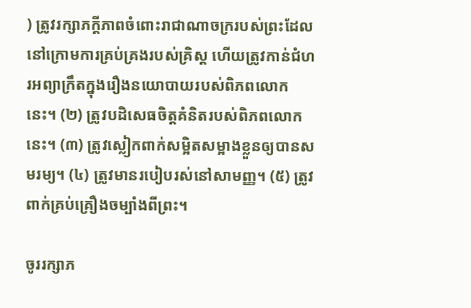) ត្រូវរក្សាភក្ដីភាពចំពោះរាជាណាចក្ររបស់ព្រះដែលនៅក្រោមការគ្រប់គ្រងរបស់គ្រិស្ដ ហើយត្រូវកាន់ជំហរអព្យាក្រឹតក្នុងរឿងនយោបាយរបស់ពិភពលោកនេះ។ (២) ត្រូវបដិសេធចិត្ដគំនិតរបស់ពិភពលោកនេះ។ (៣) ត្រូវស្លៀកពាក់សម្អិតសម្អាងខ្លួនឲ្យបានសមរម្យ។ (៤) ត្រូវមានរបៀបរស់នៅសាមញ្ញ។ (៥) ត្រូវពាក់គ្រប់គ្រឿងចម្បាំងពីព្រះ។

ចូររក្សាភ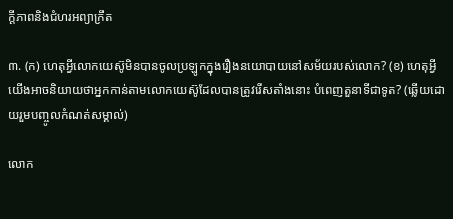ក្ដីភាពនិងជំហរអព្យាក្រឹត

៣. (ក) ហេតុអ្វីលោកយេស៊ូមិនបានចូលប្រឡូកក្នុងរឿងនយោបាយនៅសម័យរបស់លោក? (ខ) ហេតុអ្វីយើងអាចនិយាយថាអ្នកកាន់តាមលោកយេស៊ូដែលបានត្រូវរើសតាំងនោះ បំពេញតួនាទីជាទូត? (ឆ្លើយដោយរួមបញ្ចូលកំណត់សម្គាល់)

លោក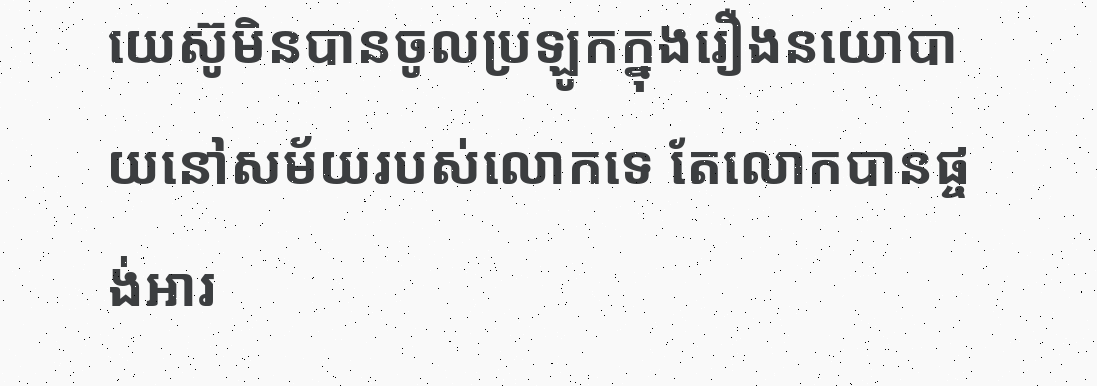យេស៊ូមិនបានចូលប្រឡូកក្នុងរឿងនយោបាយនៅសម័យរបស់លោកទេ តែលោកបានផ្ចង់អារ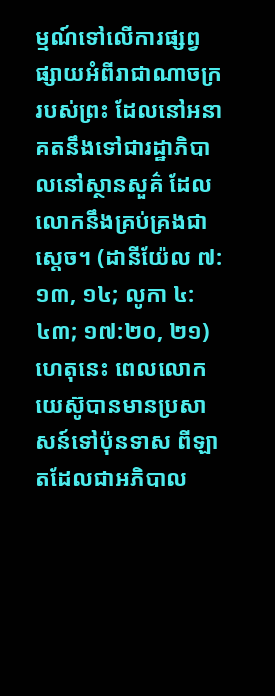ម្មណ៍ទៅលើការផ្សព្វផ្សាយអំពីរាជាណាចក្ររបស់ព្រះ ដែលនៅអនាគតនឹងទៅជារដ្ឋាភិបាលនៅស្ថានសួគ៌ ដែលលោកនឹងគ្រប់គ្រងជាស្ដេច។ (ដានីយ៉ែល ៧:១៣, ១៤; លូកា ៤:៤៣; ១៧:២០, ២១) ហេតុនេះ ពេលលោកយេស៊ូបានមានប្រសាសន៍ទៅប៉ុនទាស ពីឡាតដែលជាអភិបាល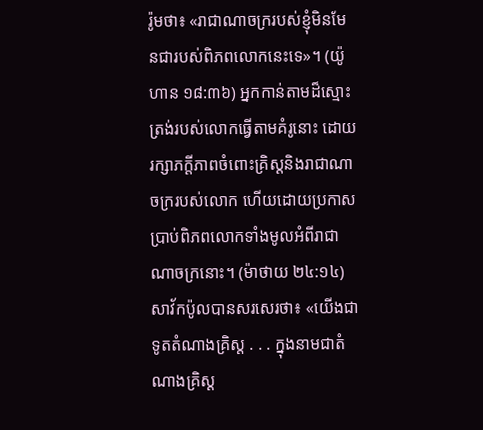រ៉ូមថា៖ «រាជាណាចក្ររបស់ខ្ញុំមិនមែនជារបស់ពិភពលោកនេះទេ»។ (យ៉ូហាន ១៨:៣៦) អ្នកកាន់តាមដ៏ស្មោះត្រង់របស់លោកធ្វើតាមគំរូនោះ ដោយរក្សាភក្ដីភាពចំពោះគ្រិស្ដនិងរាជាណាចក្ររបស់លោក ហើយដោយប្រកាសប្រាប់ពិភពលោកទាំងមូលអំពីរាជាណាចក្រនោះ។ (ម៉ាថាយ ២៤:១៤) សាវ័កប៉ូលបានសរសេរថា៖ «យើងជាទូតតំណាងគ្រិស្ដ . . . ក្នុងនាមជាតំណាងគ្រិស្ដ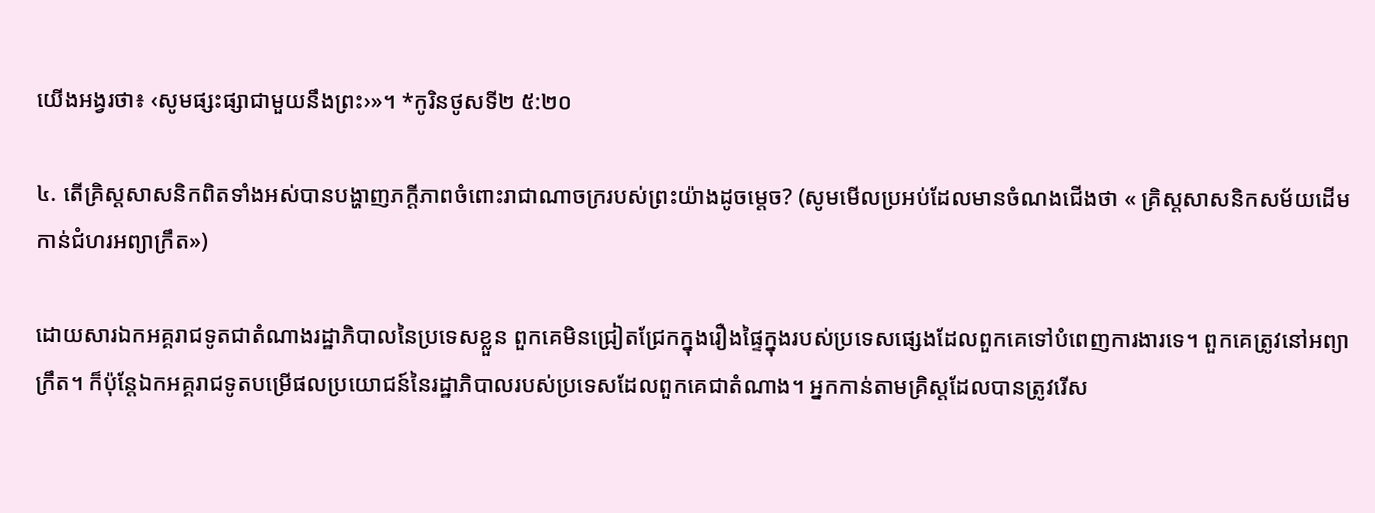យើងអង្វរថា៖ ‹សូមផ្សះផ្សាជាមួយនឹងព្រះ›»។ *កូរិនថូសទី២ ៥:២០

៤. តើគ្រិស្ដសាសនិកពិតទាំងអស់បានបង្ហាញភក្ដីភាពចំពោះរាជាណាចក្ររបស់ព្រះយ៉ាងដូចម្ដេច? (សូមមើលប្រអប់ដែលមានចំណងជើងថា « គ្រិស្ដសាសនិកសម័យដើមកាន់ជំហរអព្យាក្រឹត»)

ដោយសារឯកអគ្គរាជទូតជាតំណាងរដ្ឋាភិបាលនៃប្រទេសខ្លួន ពួកគេមិនជ្រៀតជ្រែកក្នុងរឿងផ្ទៃក្នុងរបស់ប្រទេសផ្សេងដែលពួកគេទៅបំពេញការងារទេ។ ពួកគេត្រូវនៅអព្យាក្រឹត។ ក៏ប៉ុន្ដែឯកអគ្គរាជទូតបម្រើផលប្រយោជន៍នៃរដ្ឋាភិបាលរបស់ប្រទេសដែលពួកគេជាតំណាង។ អ្នកកាន់តាមគ្រិស្ដដែលបានត្រូវរើស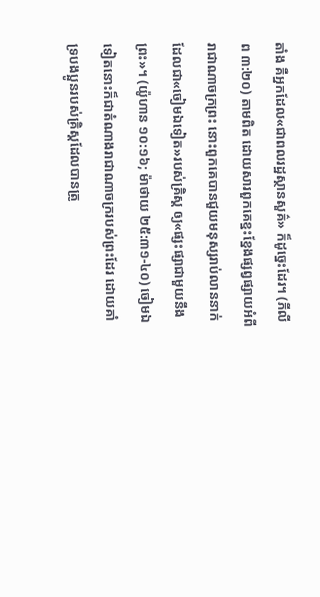តាំង គឺអ្នកដែល«ជាពលរដ្ឋស្ថានសួគ៌» ក៏ដូច្នេះដែរ។ (ភីលីព ៣:២០) តាមពិត ដោយសារពួកគេខ្នះខ្នែងផ្សព្វផ្សាយអំពីរាជាណាចក្រព្រះ នោះពួកគេបានជួយមនុស្សរាប់លាននាក់ដែលជា«ចៀមឯទៀត»របស់គ្រិស្ដ ឲ្យ«ផ្សះផ្សាជាមួយនឹងព្រះ»។ (យ៉ូហាន ១០:១៦; ម៉ាថាយ ២៥:៣១-៤០) ចៀមឯទៀតនោះក៏ជាតំណាងរាជាណាចក្ររបស់ព្រះដែរ ដោយគាំទ្របងប្អូនរបស់គ្រិស្ដដែលបានត្រូ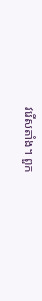វរើសតាំង។ ពួក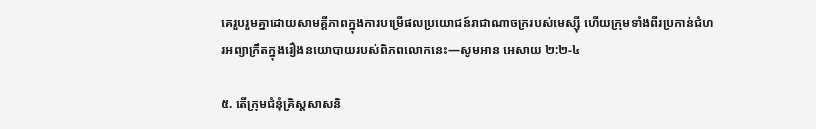គេរួបរួមគ្នាដោយសាមគ្គីភាពក្នុងការបម្រើផលប្រយោជន៍រាជាណាចក្ររបស់មេស្ស៊ី ហើយក្រុមទាំងពីរប្រកាន់ជំហរអព្យាក្រឹតក្នុងរឿងនយោបាយរបស់ពិភពលោកនេះ—សូមអាន អេសាយ ២:២-៤

៥. តើក្រុមជំនុំគ្រិស្ដសាសនិ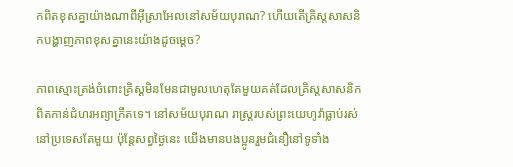កពិតខុសគ្នាយ៉ាងណាពីអ៊ីស្រាអែលនៅសម័យបុរាណ? ហើយតើគ្រិស្ដសាសនិកបង្ហាញភាពខុសគ្នានេះយ៉ាងដូចម្ដេច?

ភាពស្មោះត្រង់ចំពោះគ្រិស្ដមិនមែនជាមូលហេតុតែមួយគត់ដែលគ្រិស្ដសាសនិកពិតកាន់ជំហរអព្យាក្រឹតទេ។ នៅសម័យបុរាណ រាស្ដ្ររបស់ព្រះយេហូវ៉ាធ្លាប់រស់នៅប្រទេសតែមួយ ប៉ុន្ដែសព្វថ្ងៃនេះ យើងមានបងប្អូនរួមជំនឿនៅទូទាំង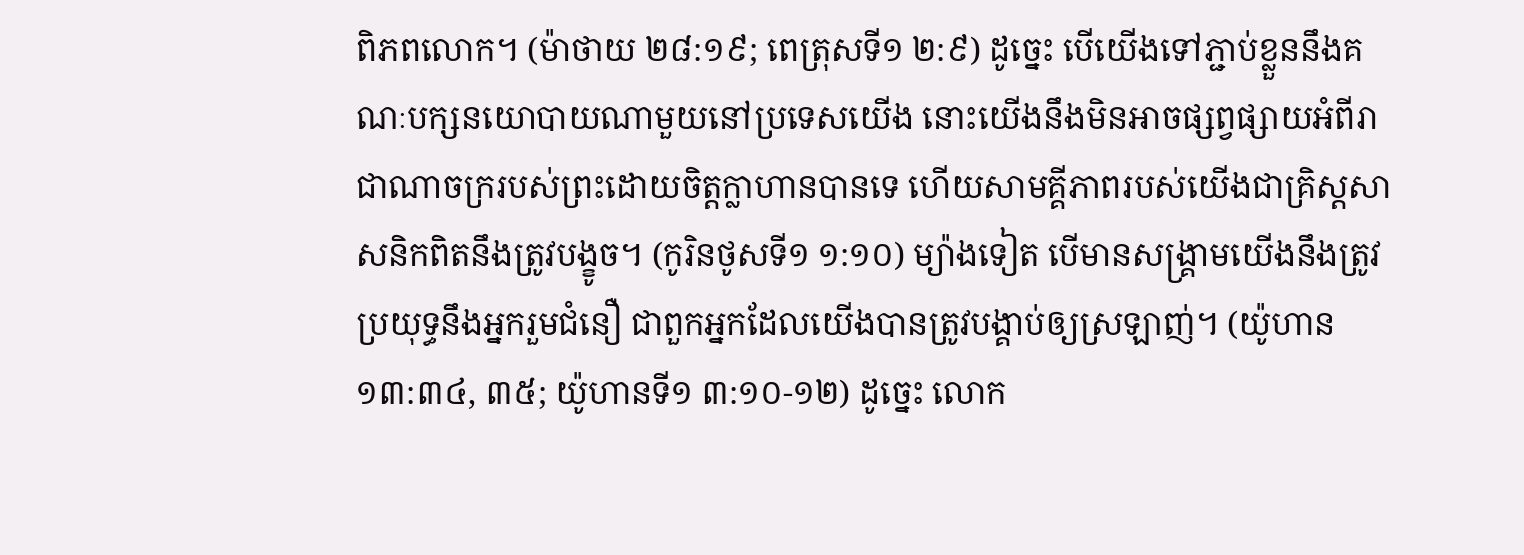ពិភពលោក។ (ម៉ាថាយ ២៨:១៩; ពេត្រុសទី១ ២:៩) ដូច្នេះ បើយើងទៅភ្ជាប់ខ្លួននឹងគណៈបក្សនយោបាយណាមួយនៅប្រទេសយើង នោះយើងនឹងមិនអាចផ្សព្វផ្សាយអំពីរាជាណាចក្ររបស់ព្រះដោយចិត្ដក្លាហានបានទេ ហើយសាមគ្គីភាពរបស់យើងជាគ្រិស្ដសាសនិកពិតនឹងត្រូវបង្ខូច។ (កូរិនថូសទី១ ១:១០) ម្យ៉ាងទៀត បើមានសង្គ្រាមយើងនឹងត្រូវប្រយុទ្ធនឹងអ្នករួមជំនឿ ជាពួកអ្នកដែលយើងបានត្រូវបង្គាប់ឲ្យស្រឡាញ់។ (យ៉ូហាន ១៣:៣៤, ៣៥; យ៉ូហានទី១ ៣:១០-១២) ដូច្នេះ លោក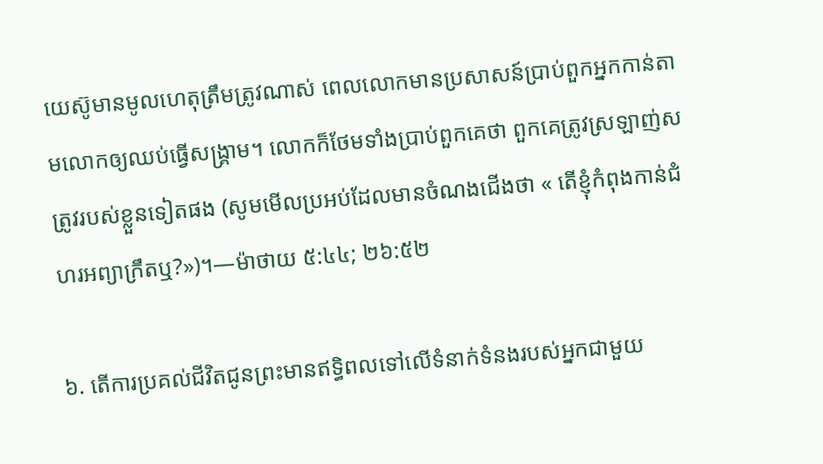យេស៊ូមានមូលហេតុត្រឹមត្រូវណាស់ ពេលលោកមានប្រសាសន៍ប្រាប់ពួកអ្នកកាន់តាមលោកឲ្យឈប់ធ្វើសង្គ្រាម។ លោកក៏ថែមទាំងប្រាប់ពួកគេថា ពួកគេត្រូវស្រឡាញ់សត្រូវរបស់ខ្លួនទៀតផង (សូមមើលប្រអប់ដែលមានចំណងជើងថា « តើខ្ញុំកំពុងកាន់ជំហរអព្យាក្រឹតឬ?»)។—ម៉ាថាយ ៥:៤៤; ២៦:៥២

៦. តើការប្រគល់ជីវិតជូនព្រះមានឥទ្ធិពលទៅលើទំនាក់ទំនងរបស់អ្នកជាមួយ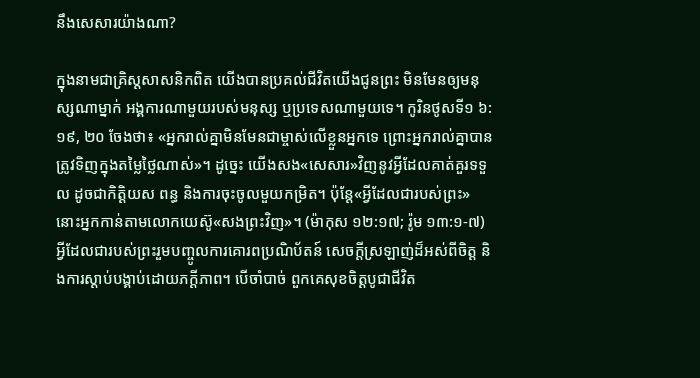នឹងសេសារយ៉ាងណា?

ក្នុងនាមជាគ្រិស្ដសាសនិកពិត យើងបានប្រគល់ជីវិតយើងជូនព្រះ មិនមែនឲ្យមនុស្សណាម្នាក់ អង្គការណាមួយរបស់មនុស្ស ឬប្រទេសណាមួយទេ។ កូរិនថូសទី១ ៦:១៩, ២០ ចែងថា៖ «អ្នករាល់គ្នាមិនមែនជាម្ចាស់លើខ្លួនអ្នកទេ ព្រោះអ្នករាល់គ្នាបានត្រូវទិញក្នុងតម្លៃថ្លៃណាស់»។ ដូច្នេះ យើងសង«សេសារ»វិញនូវអ្វីដែលគាត់គួរទទួល ដូចជាកិត្ដិយស ពន្ធ និងការចុះចូលមួយកម្រិត។ ប៉ុន្ដែ«អ្វីដែលជារបស់ព្រះ» នោះអ្នកកាន់តាមលោកយេស៊ូ«សងព្រះវិញ»។ (ម៉ាកុស ១២:១៧; រ៉ូម ១៣:១-៧) អ្វីដែលជារបស់ព្រះរួមបញ្ចូលការគោរពប្រណិប័តន៍ សេចក្ដីស្រឡាញ់ដ៏អស់ពីចិត្ដ និងការស្តាប់បង្គាប់ដោយភក្ដីភាព។ បើចាំបាច់ ពួកគេសុខចិត្ដបូជាជីវិត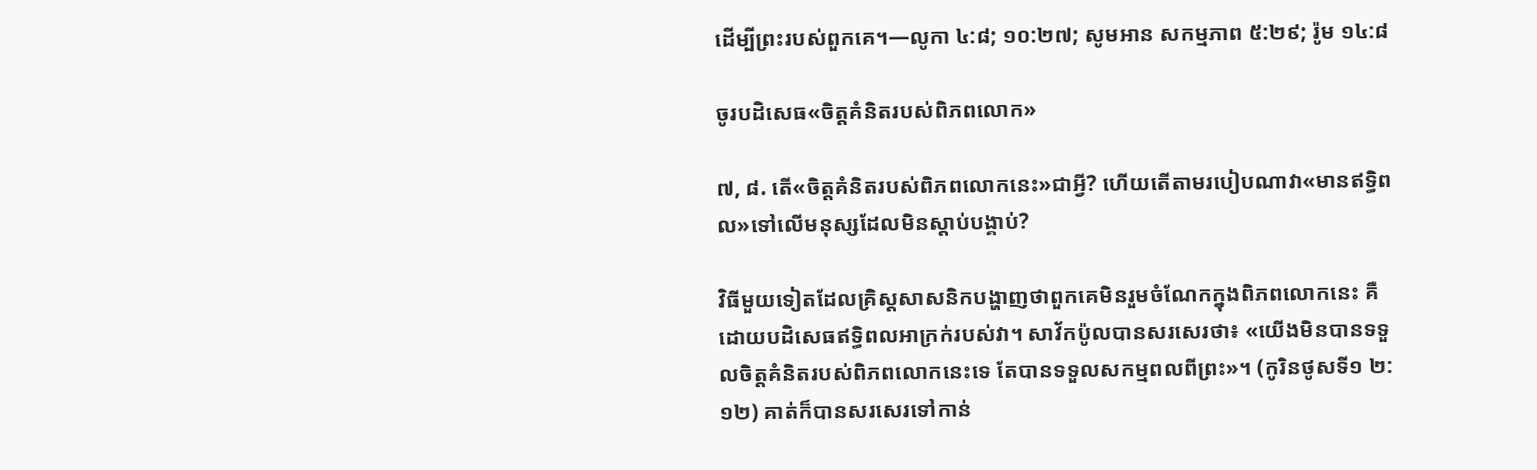ដើម្បីព្រះរបស់ពួកគេ។—លូកា ៤:៨; ១០:២៧; សូមអាន សកម្មភាព ៥:២៩; រ៉ូម ១៤:៨

ចូរបដិសេធ«ចិត្ដគំនិតរបស់ពិភពលោក»

៧, ៨. តើ«ចិត្ដគំនិតរបស់ពិភពលោកនេះ»ជាអ្វី? ហើយតើតាមរបៀបណាវា«មានឥទ្ធិពល»ទៅលើមនុស្សដែលមិនស្តាប់បង្គាប់?

វិធីមួយទៀតដែលគ្រិស្ដសាសនិកបង្ហាញថាពួកគេមិនរួមចំណែកក្នុងពិភពលោកនេះ គឺដោយបដិសេធឥទ្ធិពលអាក្រក់របស់វា។ សាវ័កប៉ូលបានសរសេរថា៖ «យើងមិនបានទទួលចិត្ដគំនិតរបស់ពិភពលោកនេះទេ តែបានទទួលសកម្មពលពីព្រះ»។ (កូរិនថូសទី១ ២:១២) គាត់ក៏បានសរសេរទៅកាន់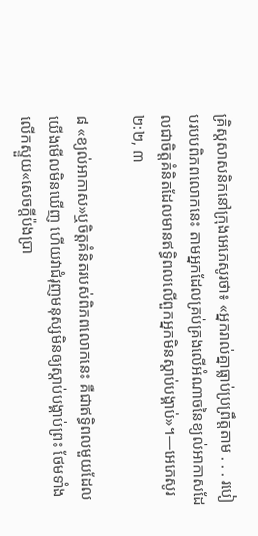គ្រិស្ដសាសនិកនៅក្រុងអេភេសូរថា៖ «អ្នករាល់គ្នាធ្លាប់ប្រព្រឹត្ដតាម . . . របៀបរបបពិភពលោកនេះ តាមអ្នកដែលគ្រប់គ្រងលើអំណាចនៃខ្យល់អាកាសដែលជាចិត្ដគំនិតដែលមានឥទ្ធិពលលើពួកអ្នកមិនស្តាប់បង្គាប់»។—អេភេសូរ ២:២, ៣

៨ «ខ្យល់អាកាស»ឬចិត្ដគំនិតរបស់ពិភពលោកនេះ គឺជាឥទ្ធិពលមួយដែលយើងមើលមិនឃើញ ហើយវាជំរុញមនុស្សមិនឲ្យស្តាប់បង្គាប់ព្រះ ថែមទាំងលើកស្ទួយ«សេចក្ដីប៉ងប្រា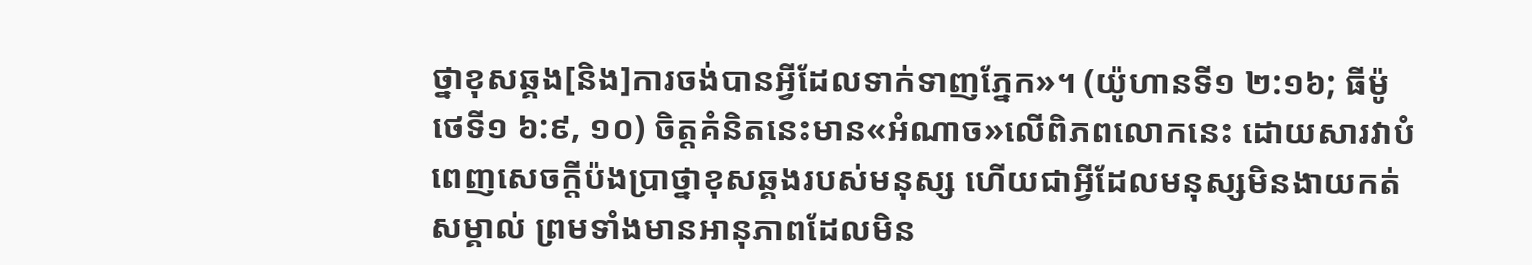ថ្នាខុសឆ្គង[និង]ការចង់បានអ្វីដែលទាក់ទាញភ្នែក»។ (យ៉ូហានទី១ ២:១៦; ធីម៉ូថេទី១ ៦:៩, ១០) ចិត្ដគំនិតនេះមាន«អំណាច»លើពិភពលោកនេះ ដោយសារវាបំពេញសេចក្ដីប៉ងប្រាថ្នាខុសឆ្គងរបស់មនុស្ស ហើយជាអ្វីដែលមនុស្សមិនងាយកត់សម្គាល់ ព្រមទាំងមានអានុភាពដែលមិន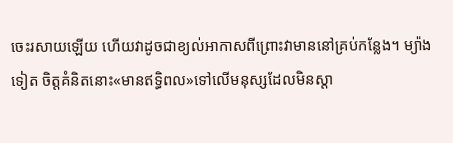ចេះរសាយឡើយ ហើយវាដូចជាខ្យល់អាកាសពីព្រោះវាមាននៅគ្រប់កន្លែង។ ម្យ៉ាងទៀត ចិត្ដគំនិតនោះ«មានឥទ្ធិពល»ទៅលើមនុស្សដែលមិនស្តា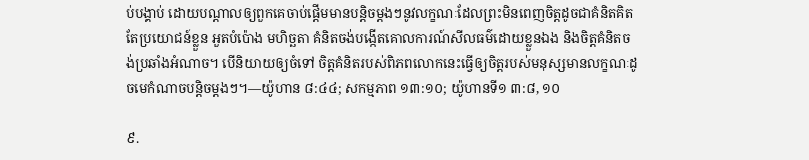ប់បង្គាប់ ដោយបណ្ដាលឲ្យពួកគេចាប់ផ្ដើមមានបន្ដិចម្ដងៗនូវលក្ខណៈដែលព្រះមិនពេញចិត្ដដូចជាគំនិតគិតតែប្រយោជន៍ខ្លួន អួតបំប៉ោង មហិច្ឆតា គំនិតចង់បង្កើតគោលការណ៍សីលធម៌ដោយខ្លួនឯង និងចិត្ដគំនិតចង់ប្រឆាំងអំណាច។ បើនិយាយឲ្យចំទៅ ចិត្ដគំនិតរបស់ពិភពលោកនេះធ្វើឲ្យចិត្ដរបស់មនុស្សមានលក្ខណៈដូចមេកំណាចបន្ដិចម្ដងៗ។—យ៉ូហាន ៨:៤៤; សកម្មភាព ១៣:១០; យ៉ូហានទី១ ៣:៨, ១០

៩.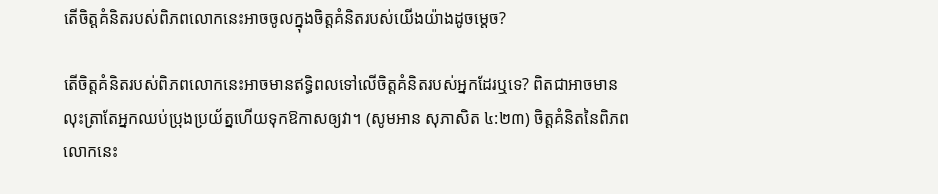តើចិត្ដគំនិតរបស់ពិភពលោកនេះអាចចូលក្នុងចិត្ដគំនិតរបស់យើងយ៉ាងដូចម្ដេច?

តើចិត្ដគំនិតរបស់ពិភពលោកនេះអាចមានឥទ្ធិពលទៅលើចិត្ដគំនិតរបស់អ្នកដែរឬទេ? ពិតជាអាចមាន លុះត្រាតែអ្នកឈប់ប្រុងប្រយ័ត្នហើយទុកឱកាសឲ្យវា។ (សូមអាន សុភាសិត ៤:២៣) ចិត្ដគំនិតនៃពិភពលោកនេះ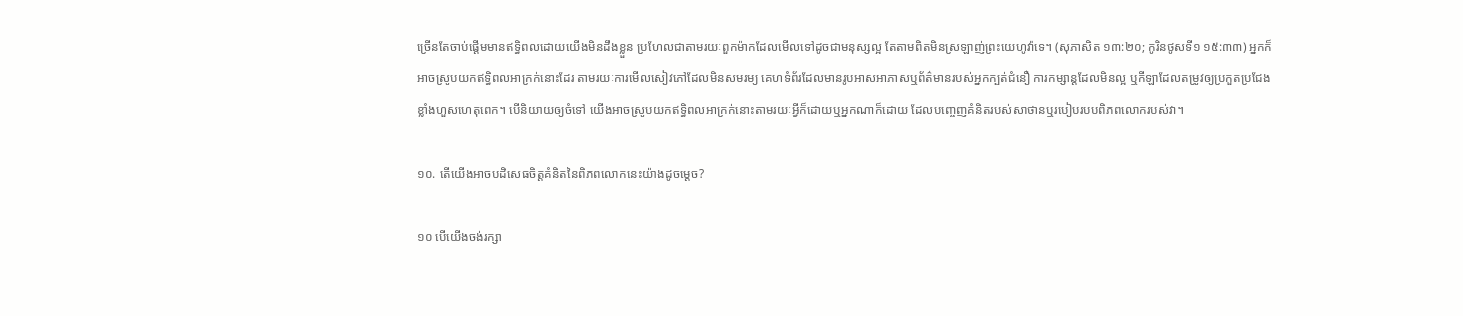ច្រើនតែចាប់ផ្ដើមមានឥទ្ធិពលដោយយើងមិនដឹងខ្លួន ប្រហែលជាតាមរយៈពួកម៉ាកដែលមើលទៅដូចជាមនុស្សល្អ តែតាមពិតមិនស្រឡាញ់ព្រះយេហូវ៉ាទេ។ (សុភាសិត ១៣:២០; កូរិនថូសទី១ ១៥:៣៣) អ្នកក៏អាចស្រូបយកឥទ្ធិពលអាក្រក់នោះដែរ តាមរយៈការមើលសៀវភៅដែលមិនសមរម្យ គេហទំព័រដែលមានរូបអាសអាភាសឬព័ត៌មានរបស់អ្នកក្បត់ជំនឿ ការកម្សាន្ដដែលមិនល្អ ឬកីឡាដែលតម្រូវឲ្យប្រកួតប្រជែងខ្លាំងហួសហេតុពេក។ បើនិយាយឲ្យចំទៅ យើងអាចស្រូបយកឥទ្ធិពលអាក្រក់នោះតាមរយៈអ្វីក៏ដោយឬអ្នកណាក៏ដោយ ដែលបញ្ចេញគំនិតរបស់សាថានឬរបៀបរបបពិភពលោករបស់វា។

១០. តើយើងអាចបដិសេធចិត្ដគំនិតនៃពិភពលោកនេះយ៉ាងដូចម្ដេច?

១០ បើយើងចង់រក្សា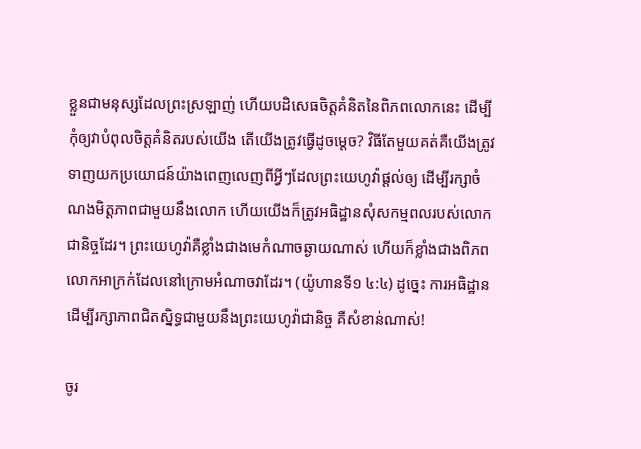ខ្លួនជាមនុស្សដែលព្រះស្រឡាញ់ ហើយបដិសេធចិត្ដគំនិតនៃពិភពលោកនេះ ដើម្បីកុំឲ្យវាបំពុលចិត្ដគំនិតរបស់យើង តើយើងត្រូវធ្វើដូចម្ដេច? វិធីតែមួយគត់គឺយើងត្រូវទាញយកប្រយោជន៍យ៉ាងពេញលេញពីអ្វីៗដែលព្រះយេហូវ៉ាផ្ដល់ឲ្យ ដើម្បីរក្សាចំណងមិត្ដភាពជាមួយនឹងលោក ហើយយើងក៏ត្រូវអធិដ្ឋានសុំសកម្មពលរបស់លោកជានិច្ចដែរ។ ព្រះយេហូវ៉ាគឺខ្លាំងជាងមេកំណាចឆ្ងាយណាស់ ហើយក៏ខ្លាំងជាងពិភពលោកអាក្រក់ដែលនៅក្រោមអំណាចវាដែរ។ (យ៉ូហានទី១ ៤:៤) ដូច្នេះ ការអធិដ្ឋានដើម្បីរក្សាភាពជិតស្និទ្ធជាមួយនឹងព្រះយេហូវ៉ាជានិច្ច គឺសំខាន់ណាស់!

ចូរ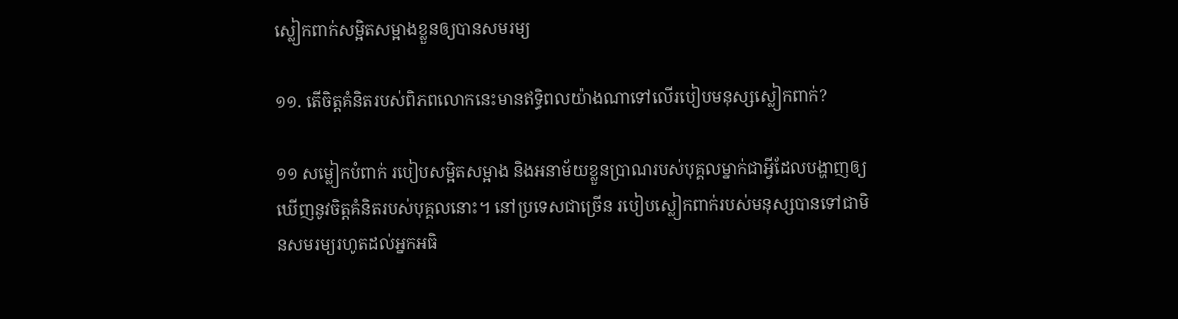ស្លៀកពាក់សម្អិតសម្អាងខ្លួនឲ្យបានសមរម្យ

១១. តើចិត្ដគំនិតរបស់ពិភពលោកនេះមានឥទ្ធិពលយ៉ាងណាទៅលើរបៀបមនុស្សស្លៀកពាក់?

១១ សម្លៀកបំពាក់ របៀបសម្អិតសម្អាង និងអនាម័យខ្លួនប្រាណរបស់បុគ្គលម្នាក់ជាអ្វីដែលបង្ហាញឲ្យឃើញនូវចិត្ដគំនិតរបស់បុគ្គលនោះ។ នៅប្រទេសជាច្រើន របៀបស្លៀកពាក់របស់មនុស្សបានទៅជាមិនសមរម្យរហូតដល់អ្នកអធិ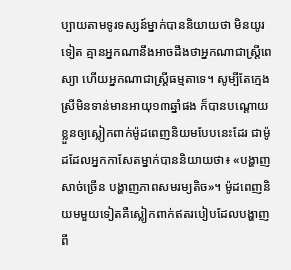ប្បាយតាមទូរទស្សន៍ម្នាក់បាននិយាយថា មិនយូរទៀត គ្មានអ្នកណានឹងអាចដឹងថាអ្នកណាជាស្ដ្រីពេស្យា ហើយអ្នកណាជាស្ដ្រីធម្មតាទេ។ សូម្បីតែក្មេងស្រីមិនទាន់មានអាយុ១៣ឆ្នាំផង ក៏បានបណ្ដោយខ្លួនឲ្យស្លៀកពាក់ម៉ូដពេញនិយមបែបនេះដែរ ជាម៉ូដដែលអ្នកកាសែតម្នាក់បាននិយាយថា៖ «បង្ហាញសាច់ច្រើន បង្ហាញភាពសមរម្យតិច»។ ម៉ូដពេញនិយមមួយទៀតគឺស្លៀកពាក់ឥតរបៀបដែលបង្ហាញពី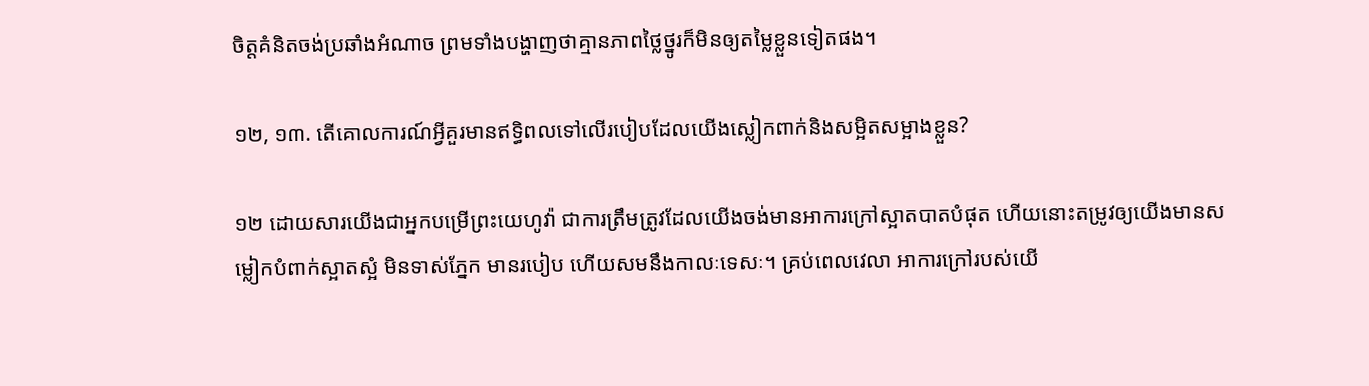ចិត្ដគំនិតចង់ប្រឆាំងអំណាច ព្រមទាំងបង្ហាញថាគ្មានភាពថ្លៃថ្នូរក៏មិនឲ្យតម្លៃខ្លួនទៀតផង។

១២, ១៣. តើគោលការណ៍អ្វីគួរមានឥទ្ធិពលទៅលើរបៀបដែលយើងស្លៀកពាក់និងសម្អិតសម្អាងខ្លួន?

១២ ដោយសារយើងជាអ្នកបម្រើព្រះយេហូវ៉ា ជាការត្រឹមត្រូវដែលយើងចង់មានអាការក្រៅស្អាតបាតបំផុត ហើយនោះតម្រូវឲ្យយើងមានសម្លៀកបំពាក់ស្អាតស្អំ មិនទាស់ភ្នែក មានរបៀប ហើយសមនឹងកាលៈទេសៈ។ គ្រប់ពេលវេលា អាការក្រៅរបស់យើ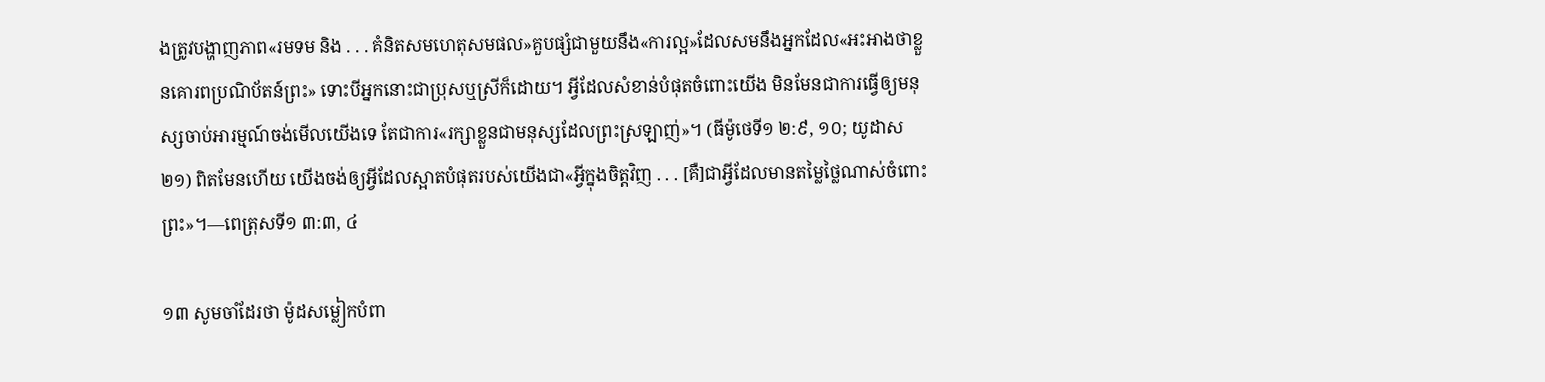ងត្រូវបង្ហាញភាព«រមទម និង . . . គំនិតសមហេតុសមផល»គួបផ្សំជាមួយនឹង«ការល្អ»ដែលសមនឹងអ្នកដែល«អះអាងថាខ្លួនគោរពប្រណិប័តន៍ព្រះ» ទោះបីអ្នកនោះជាប្រុសឬស្រីក៏ដោយ។ អ្វីដែលសំខាន់បំផុតចំពោះយើង មិនមែនជាការធ្វើឲ្យមនុស្សចាប់អារម្មណ៍ចង់មើលយើងទេ តែជាការ«រក្សាខ្លួនជាមនុស្សដែលព្រះស្រឡាញ់»។ (ធីម៉ូថេទី១ ២:៩, ១០; យូដាស ២១) ពិតមែនហើយ យើងចង់ឲ្យអ្វីដែលស្អាតបំផុតរបស់យើងជា«អ្វីក្នុងចិត្ដវិញ . . . [គឺ]ជាអ្វីដែលមានតម្លៃថ្លៃណាស់ចំពោះព្រះ»។—ពេត្រុសទី១ ៣:៣, ៤

១៣ សូមចាំដែរថា ម៉ូដសម្លៀកបំពា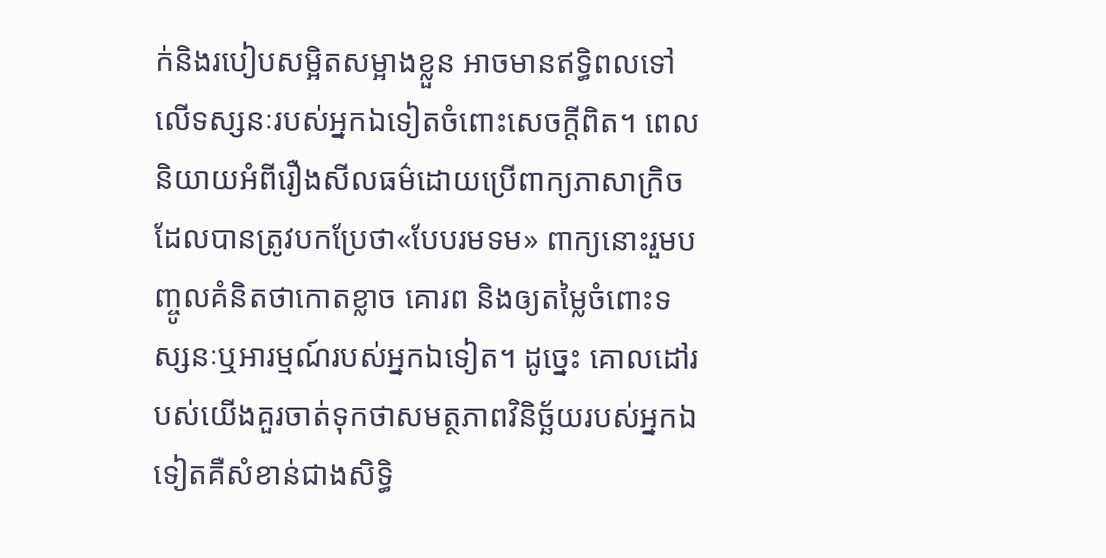ក់និងរបៀបសម្អិតសម្អាងខ្លួន អាចមានឥទ្ធិពលទៅលើទស្សនៈរបស់អ្នកឯទៀតចំពោះសេចក្ដីពិត។ ពេលនិយាយអំពីរឿងសីលធម៌ដោយប្រើពាក្យភាសាក្រិចដែលបានត្រូវបកប្រែថា«បែបរមទម» ពាក្យនោះរួមបញ្ចូលគំនិតថាកោតខ្លាច គោរព និងឲ្យតម្លៃចំពោះទស្សនៈឬអារម្មណ៍របស់អ្នកឯទៀត។ ដូច្នេះ គោលដៅរបស់យើងគួរចាត់ទុកថាសមត្ថភាពវិនិច្ឆ័យរបស់អ្នកឯទៀតគឺសំខាន់ជាងសិទ្ធិ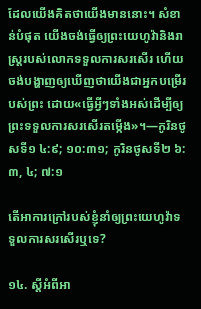ដែលយើងគិតថាយើងមាននោះ។ សំខាន់បំផុត យើងចង់ធ្វើឲ្យព្រះយេហូវ៉ានិងរាស្ដ្ររបស់លោកទទួលការសរសើរ ហើយចង់បង្ហាញឲ្យឃើញថាយើងជាអ្នកបម្រើរបស់ព្រះ ដោយ«ធ្វើអ្វីៗទាំងអស់ដើម្បីឲ្យព្រះទទួលការសរសើរតម្កើង»។—កូរិនថូសទី១ ៤:៩; ១០:៣១; កូរិនថូសទី២ ៦:៣, ៤; ៧:១

តើអាការក្រៅរបស់ខ្ញុំនាំឲ្យព្រះយេហូវ៉ាទទួលការសរសើរឬទេ?

១៤. ស្ដីអំពីអា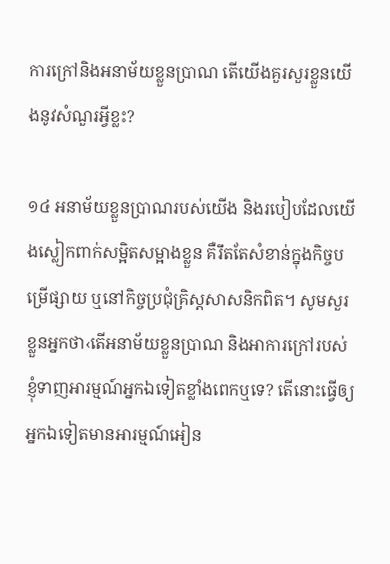ការក្រៅនិងអនាម័យខ្លួនប្រាណ តើយើងគួរសួរខ្លួនយើងនូវសំណួរអ្វីខ្លះ?

១៤ អនាម័យខ្លួនប្រាណរបស់យើង និងរបៀបដែលយើងស្លៀកពាក់សម្អិតសម្អាងខ្លួន គឺរឹតតែសំខាន់ក្នុងកិច្ចបម្រើផ្សាយ ឬនៅកិច្ចប្រជុំគ្រិស្ដសាសនិកពិត។ សូមសួរខ្លួនអ្នកថា‹តើអនាម័យខ្លួនប្រាណ និងអាការក្រៅរបស់ខ្ញុំទាញអារម្មណ៍អ្នកឯទៀតខ្លាំងពេកឬទេ? តើនោះធ្វើឲ្យអ្នកឯទៀតមានអារម្មណ៍អៀន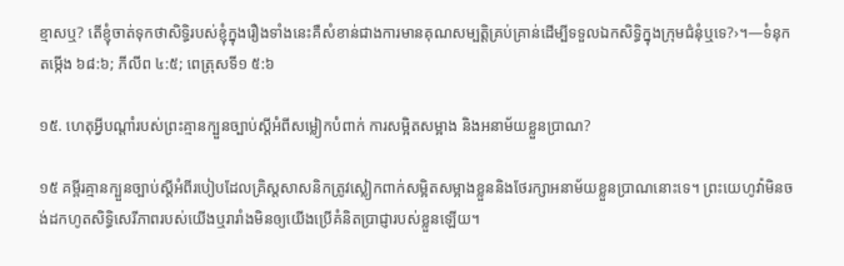ខ្មាសឬ? តើខ្ញុំចាត់ទុកថាសិទ្ធិរបស់ខ្ញុំក្នុងរឿងទាំងនេះគឺសំខាន់ជាងការមានគុណសម្បត្ដិគ្រប់គ្រាន់ដើម្បីទទួលឯកសិទ្ធិក្នុងក្រុមជំនុំឬទេ?›។—ទំនុកតម្កើង ៦៨:៦; ភីលីព ៤:៥; ពេត្រុសទី១ ៥:៦

១៥. ហេតុអ្វីបណ្ដាំរបស់ព្រះគ្មានក្បួនច្បាប់ស្ដីអំពីសម្លៀកបំពាក់ ការសម្អិតសម្អាង និងអនាម័យខ្លួនប្រាណ?

១៥ គម្ពីរគ្មានក្បួនច្បាប់ស្ដីអំពីរបៀបដែលគ្រិស្ដសាសនិកត្រូវស្លៀកពាក់សម្អិតសម្អាងខ្លួននិងថែរក្សាអនាម័យខ្លួនប្រាណនោះទេ។ ព្រះយេហូវ៉ាមិនចង់ដកហូតសិទ្ធិសេរីភាពរបស់យើងឬរារាំងមិនឲ្យយើងប្រើគំនិតប្រាជ្ញារបស់ខ្លួនឡើយ។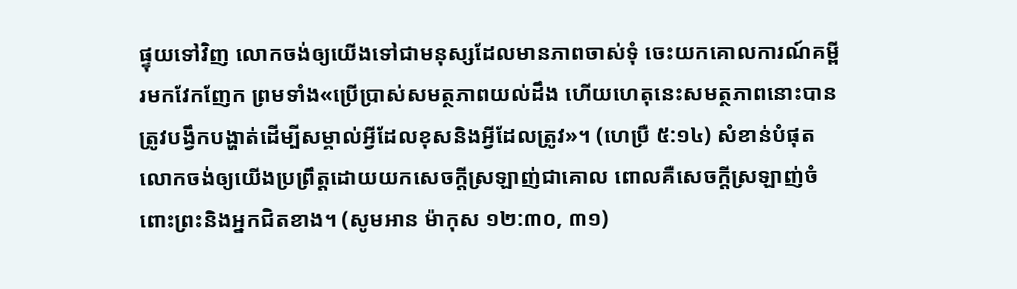ផ្ទុយទៅវិញ លោកចង់ឲ្យយើងទៅជាមនុស្សដែលមានភាពចាស់ទុំ ចេះយកគោលការណ៍គម្ពីរមកវែកញែក ព្រមទាំង«ប្រើប្រាស់សមត្ថភាពយល់ដឹង ហើយហេតុនេះសមត្ថភាពនោះបានត្រូវបង្វឹកបង្ហាត់ដើម្បីសម្គាល់អ្វីដែលខុសនិងអ្វីដែលត្រូវ»។ (ហេប្រឺ ៥:១៤) សំខាន់បំផុត លោកចង់ឲ្យយើងប្រព្រឹត្ដដោយយកសេចក្ដីស្រឡាញ់ជាគោល ពោលគឺសេចក្ដីស្រឡាញ់ចំពោះព្រះនិងអ្នកជិតខាង។ (សូមអាន ម៉ាកុស ១២:៣០, ៣១)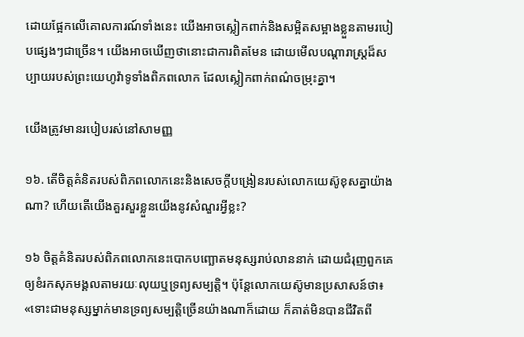ដោយផ្អែកលើគោលការណ៍ទាំងនេះ យើងអាចស្លៀកពាក់និងសម្អិតសម្អាងខ្លួនតាមរបៀបផ្សេងៗជាច្រើន។ យើងអាចឃើញថានោះជាការពិតមែន ដោយមើលបណ្ដារាស្ដ្រដ៏សប្បាយរបស់ព្រះយេហូវ៉ាទូទាំងពិភពលោក ដែលស្លៀកពាក់ពណ៌ចម្រុះគ្នា។

យើងត្រូវមានរបៀបរស់នៅសាមញ្ញ

១៦. តើចិត្ដគំនិតរបស់ពិភពលោកនេះនិងសេចក្ដីបង្រៀនរបស់លោកយេស៊ូខុសគ្នាយ៉ាងណា? ហើយតើយើងគួរសួរខ្លួនយើងនូវសំណួរអ្វីខ្លះ?

១៦ ចិត្ដគំនិតរបស់ពិភពលោកនេះបោកបញ្ឆោតមនុស្សរាប់លាននាក់ ដោយជំរុញពួកគេឲ្យខំរកសុភមង្គលតាមរយៈលុយឬទ្រព្យសម្បត្ដិ។ ប៉ុន្ដែលោកយេស៊ូមានប្រសាសន៍ថា៖ «ទោះជាមនុស្សម្នាក់មានទ្រព្យសម្បត្ដិច្រើនយ៉ាងណាក៏ដោយ ក៏គាត់មិនបានជីវិតពី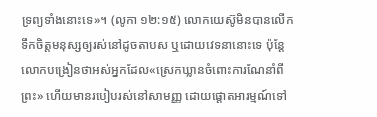ទ្រព្យទាំងនោះទេ»។ (លូកា ១២:១៥) លោកយេស៊ូមិនបានលើកទឹកចិត្ដមនុស្សឲ្យរស់នៅដូចតាបស ឬដោយវេទនានោះទេ ប៉ុន្ដែលោកបង្រៀនថាអស់អ្នកដែល«ស្រេកឃ្លានចំពោះការណែនាំពីព្រះ» ហើយមានរបៀបរស់នៅសាមញ្ញ ដោយផ្ដោតអារម្មណ៍ទៅ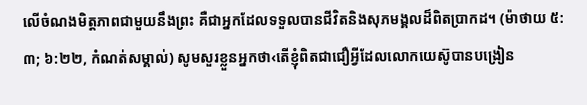លើចំណងមិត្ដភាពជាមួយនឹងព្រះ គឺជាអ្នកដែលទទួលបានជីវិតនិងសុភមង្គលដ៏ពិតប្រាកដ។ (ម៉ាថាយ ៥:៣; ៦:២២, កំណត់សម្គាល់) សូមសួរខ្លួនអ្នកថា‹តើខ្ញុំពិតជាជឿអ្វីដែលលោកយេស៊ូបានបង្រៀន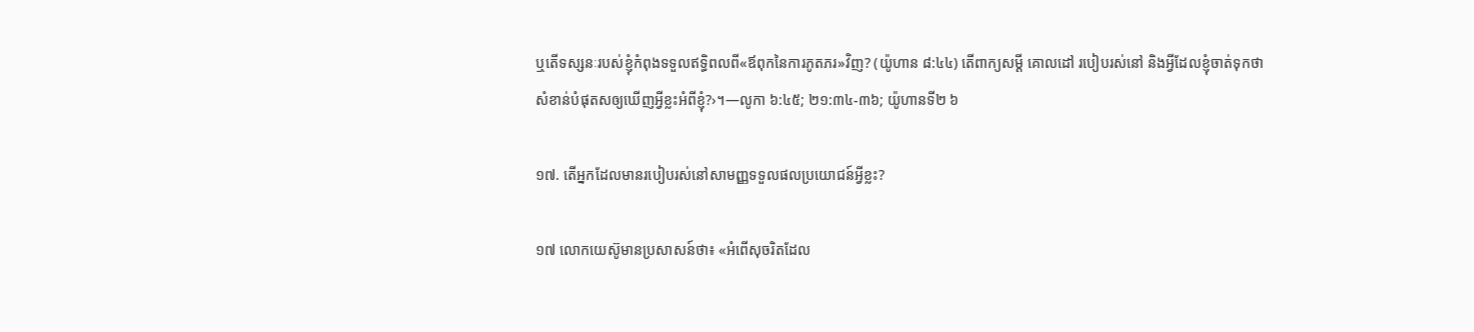ឬតើទស្សនៈរបស់ខ្ញុំកំពុងទទួលឥទ្ធិពលពី«ឪពុកនៃការភូតភរ»វិញ? (យ៉ូហាន ៨:៤៤) តើពាក្យសម្ដី គោលដៅ របៀបរស់នៅ និងអ្វីដែលខ្ញុំចាត់ទុកថាសំខាន់បំផុតសឲ្យឃើញអ្វីខ្លះអំពីខ្ញុំ?›។—លូកា ៦:៤៥; ២១:៣៤-៣៦; យ៉ូហានទី២ ៦

១៧. តើអ្នកដែលមានរបៀបរស់នៅសាមញ្ញទទួលផលប្រយោជន៍អ្វីខ្លះ?

១៧ លោកយេស៊ូមានប្រសាសន៍ថា៖ «អំពើសុចរិតដែល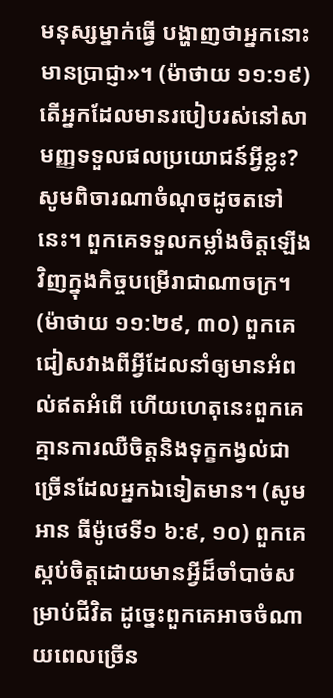មនុស្សម្នាក់ធ្វើ បង្ហាញថាអ្នកនោះមានប្រាជ្ញា»។ (ម៉ាថាយ ១១:១៩) តើអ្នកដែលមានរបៀបរស់នៅសាមញ្ញទទួលផលប្រយោជន៍អ្វីខ្លះ? សូមពិចារណាចំណុចដូចតទៅនេះ។ ពួកគេទទួលកម្លាំងចិត្ដឡើងវិញក្នុងកិច្ចបម្រើរាជាណាចក្រ។ (ម៉ាថាយ ១១:២៩, ៣០) ពួកគេជៀសវាងពីអ្វីដែលនាំឲ្យមានអំពល់ឥតអំពើ ហើយហេតុនេះពួកគេគ្មានការឈឺចិត្ដនិងទុក្ខកង្វល់ជាច្រើនដែលអ្នកឯទៀតមាន។ (សូមអាន ធីម៉ូថេទី១ ៦:៩, ១០) ពួកគេស្កប់ចិត្ដដោយមានអ្វីដ៏ចាំបាច់សម្រាប់ជីវិត ដូច្នេះពួកគេអាចចំណាយពេលច្រើន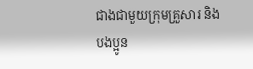ជាងជាមួយក្រុមគ្រួសារ និងបងប្អូន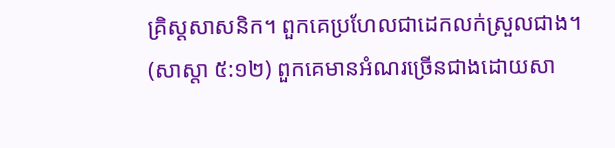គ្រិស្ដសាសនិក។ ពួកគេប្រហែលជាដេកលក់ស្រួលជាង។ (សាស្តា ៥:១២) ពួកគេមានអំណរច្រើនជាងដោយសា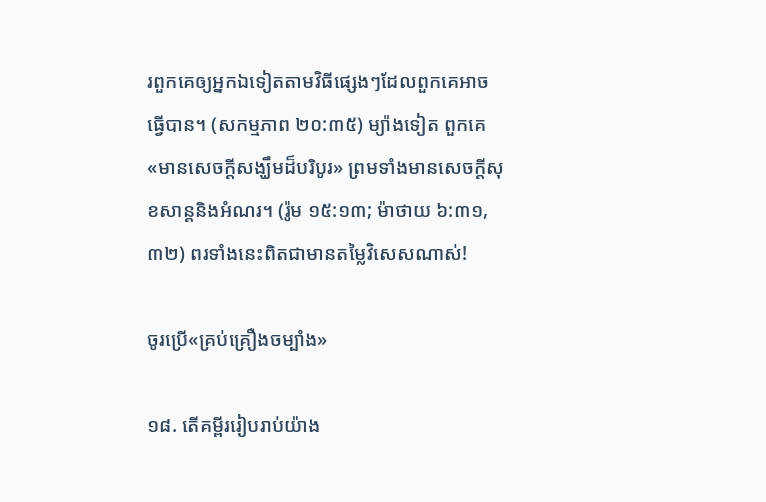រពួកគេឲ្យអ្នកឯទៀតតាមវិធីផ្សេងៗដែលពួកគេអាចធ្វើបាន។ (សកម្មភាព ២០:៣៥) ម្យ៉ាងទៀត ពួកគេ«មានសេចក្ដីសង្ឃឹមដ៏បរិបូរ» ព្រមទាំងមានសេចក្ដីសុខសាន្ដនិងអំណរ។ (រ៉ូម ១៥:១៣; ម៉ាថាយ ៦:៣១, ៣២) ពរទាំងនេះពិតជាមានតម្លៃវិសេសណាស់!

ចូរប្រើ«គ្រប់គ្រឿងចម្បាំង»

១៨. តើគម្ពីររៀបរាប់យ៉ាង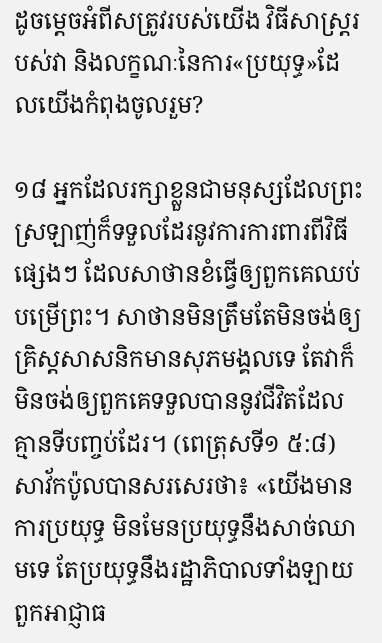ដូចម្ដេចអំពីសត្រូវរបស់យើង វិធីសាស្ដ្ររបស់វា និងលក្ខណៈនៃការ«ប្រយុទ្ធ»ដែលយើងកំពុងចូលរួម?

១៨ អ្នកដែលរក្សាខ្លួនជាមនុស្សដែលព្រះស្រឡាញ់ក៏ទទួលដែរនូវការការពារពីវិធីផ្សេងៗ ដែលសាថានខំធ្វើឲ្យពួកគេឈប់បម្រើព្រះ។ សាថានមិនត្រឹមតែមិនចង់ឲ្យគ្រិស្ដសាសនិកមានសុភមង្គលទេ តែវាក៏មិនចង់ឲ្យពួកគេទទួលបាននូវជីវិតដែលគ្មានទីបញ្ចប់ដែរ។ (ពេត្រុសទី១ ៥:៨) សាវ័កប៉ូលបានសរសេរថា៖ «យើងមានការប្រយុទ្ធ មិនមែនប្រយុទ្ធនឹងសាច់ឈាមទេ តែប្រយុទ្ធនឹងរដ្ឋាភិបាលទាំងឡាយ ពួកអាជ្ញាធ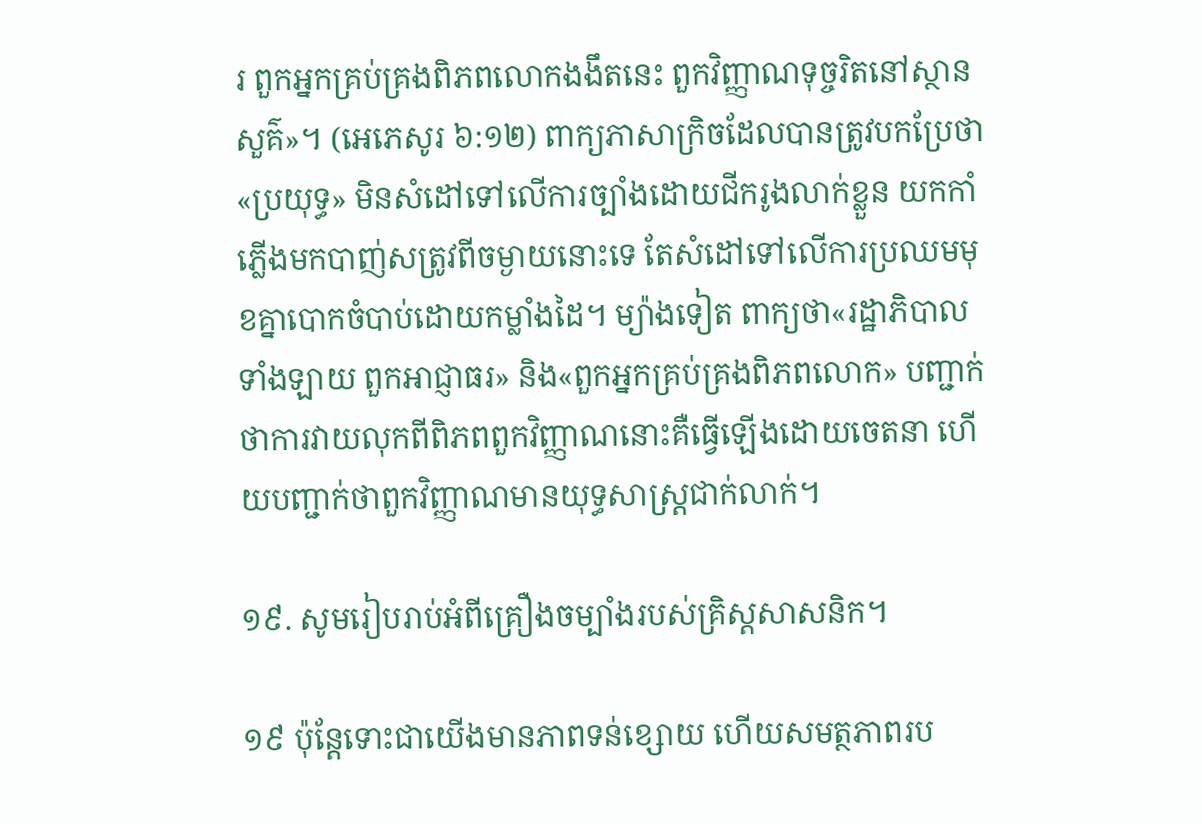រ ពួកអ្នកគ្រប់គ្រងពិភពលោកងងឹតនេះ ពួកវិញ្ញាណទុច្ចរិតនៅស្ថានសួគ៌»។ (អេភេសូរ ៦:១២) ពាក្យភាសាក្រិចដែលបានត្រូវបកប្រែថា«ប្រយុទ្ធ» មិនសំដៅទៅលើការច្បាំងដោយជីករូងលាក់ខ្លួន យកកាំភ្លើងមកបាញ់សត្រូវពីចម្ងាយនោះទេ តែសំដៅទៅលើការប្រឈមមុខគ្នាបោកចំបាប់ដោយកម្លាំងដៃ។ ម្យ៉ាងទៀត ពាក្យថា«រដ្ឋាភិបាលទាំងឡាយ ពួកអាជ្ញាធរ» និង«ពួកអ្នកគ្រប់គ្រងពិភពលោក» បញ្ជាក់ថាការវាយលុកពីពិភពពួកវិញ្ញាណនោះគឺធ្វើឡើងដោយចេតនា ហើយបញ្ជាក់ថាពួកវិញ្ញាណមានយុទ្ធសាស្ដ្រជាក់លាក់។

១៩. សូមរៀបរាប់អំពីគ្រឿងចម្បាំងរបស់គ្រិស្ដសាសនិក។

១៩ ប៉ុន្ដែទោះជាយើងមានភាពទន់ខ្សោយ ហើយសមត្ថភាពរប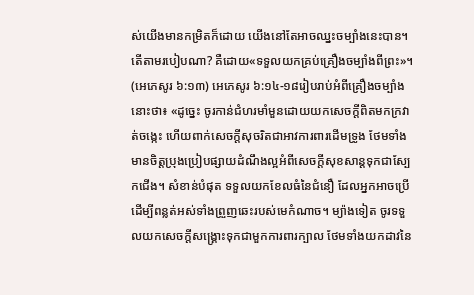ស់យើងមានកម្រិតក៏ដោយ យើងនៅតែអាចឈ្នះចម្បាំងនេះបាន។ តើតាមរបៀបណា? គឺដោយ«ទទួលយកគ្រប់គ្រឿងចម្បាំងពីព្រះ»។ (អេភេសូរ ៦:១៣) អេភេសូរ ៦:១៤-១៨រៀបរាប់អំពីគ្រឿងចម្បាំងនោះថា៖ «ដូច្នេះ ចូរកាន់ជំហរមាំមួនដោយយកសេចក្ដីពិតមកក្រវាត់ចង្កេះ ហើយពាក់សេចក្ដីសុចរិតជាអាវការពារដើមទ្រូង ថែមទាំងមានចិត្ដប្រុងប្រៀបផ្សាយដំណឹងល្អអំពីសេចក្ដីសុខសាន្ដទុកជាស្បែកជើង។ សំខាន់បំផុត ទទួលយកខែលធំនៃជំនឿ ដែលអ្នកអាចប្រើដើម្បីពន្លត់អស់ទាំងព្រួញឆេះរបស់មេកំណាច។ ម្យ៉ាងទៀត ចូរទទួលយកសេចក្ដីសង្គ្រោះទុកជាមួកការពារក្បាល ថែមទាំងយកដាវនៃ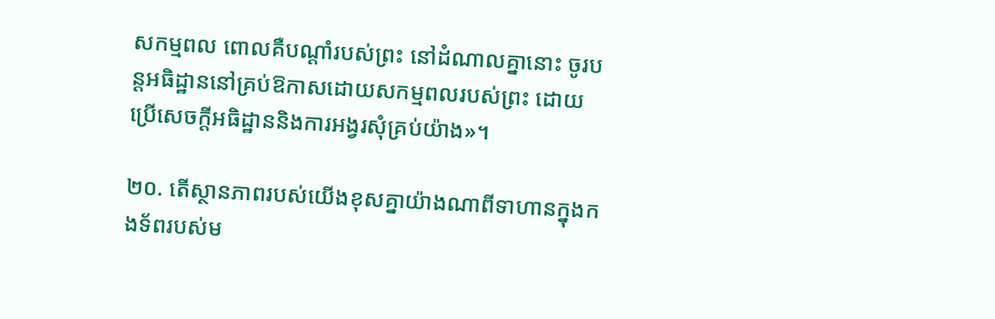សកម្មពល ពោលគឺបណ្ដាំរបស់ព្រះ នៅដំណាលគ្នានោះ ចូរបន្ដអធិដ្ឋាននៅគ្រប់ឱកាសដោយសកម្មពលរបស់ព្រះ ដោយប្រើសេចក្ដីអធិដ្ឋាននិងការអង្វរសុំគ្រប់យ៉ាង»។

២០. តើស្ថានភាពរបស់យើងខុសគ្នាយ៉ាងណាពីទាហានក្នុងកងទ័ពរបស់ម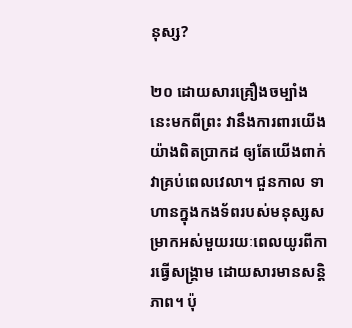នុស្ស?

២០ ដោយសារគ្រឿងចម្បាំងនេះមកពីព្រះ វានឹងការពារយើងយ៉ាងពិតប្រាកដ ឲ្យតែយើងពាក់វាគ្រប់ពេលវេលា។ ជួនកាល ទាហានក្នុងកងទ័ពរបស់មនុស្សសម្រាកអស់មួយរយៈពេលយូរពីការធ្វើសង្គ្រាម ដោយសារមានសន្ដិភាព។ ប៉ុ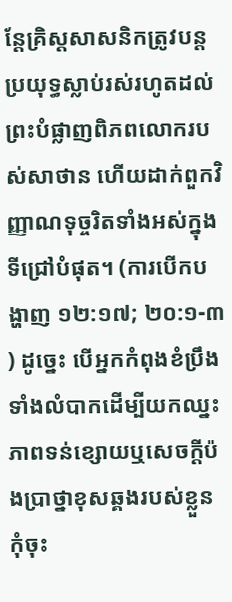ន្ដែគ្រិស្ដសាសនិកត្រូវបន្ដប្រយុទ្ធស្លាប់រស់រហូតដល់ព្រះបំផ្លាញពិភពលោករបស់សាថាន ហើយដាក់ពួកវិញ្ញាណទុច្ចរិតទាំងអស់ក្នុងទីជ្រៅបំផុត។ (ការបើកបង្ហាញ ១២:១៧; ២០:១-៣) ដូច្នេះ បើអ្នកកំពុងខំប្រឹងទាំងលំបាកដើម្បីយកឈ្នះភាពទន់ខ្សោយឬសេចក្ដីប៉ងប្រាថ្នាខុសឆ្គងរបស់ខ្លួន កុំចុះ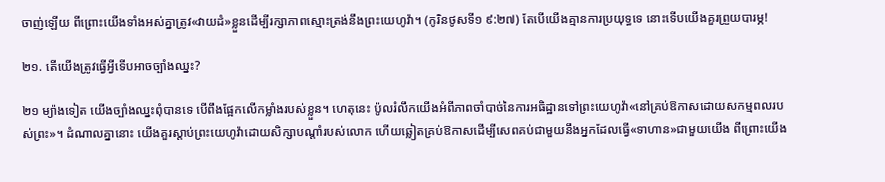ចាញ់ឡើយ ពីព្រោះយើងទាំងអស់គ្នាត្រូវ«វាយដំ»ខ្លួនដើម្បីរក្សាភាពស្មោះត្រង់នឹងព្រះយេហូវ៉ា។ (កូរិនថូសទី១ ៩:២៧) តែបើយើងគ្មានការប្រយុទ្ធទេ នោះទើបយើងគួរព្រួយបារម្ភ!

២១. តើយើងត្រូវធ្វើអ្វីទើបអាចច្បាំងឈ្នះ?

២១ ម្យ៉ាងទៀត យើងច្បាំងឈ្នះពុំបានទេ បើពឹងផ្អែកលើកម្លាំងរបស់ខ្លួន។ ហេតុនេះ ប៉ូលរំលឹកយើងអំពីភាពចាំបាច់នៃការអធិដ្ឋានទៅព្រះយេហូវ៉ា«នៅគ្រប់ឱកាសដោយសកម្មពលរបស់ព្រះ»។ ដំណាលគ្នានោះ យើងគួរស្តាប់ព្រះយេហូវ៉ាដោយសិក្សាបណ្ដាំរបស់លោក ហើយឆ្លៀតគ្រប់ឱកាសដើម្បីសេពគប់ជាមួយនឹងអ្នកដែលធ្វើ«ទាហាន»ជាមួយយើង ពីព្រោះយើង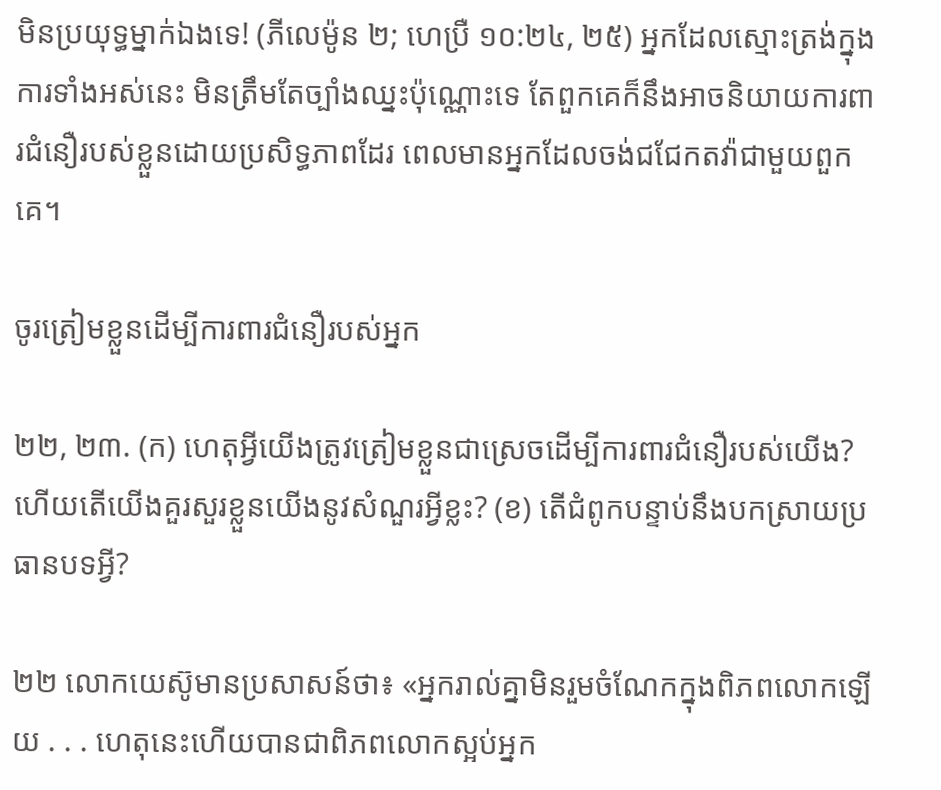មិនប្រយុទ្ធម្នាក់ឯងទេ! (ភីលេម៉ូន ២; ហេប្រឺ ១០:២៤, ២៥) អ្នកដែលស្មោះត្រង់ក្នុងការទាំងអស់នេះ មិនត្រឹមតែច្បាំងឈ្នះប៉ុណ្ណោះទេ តែពួកគេក៏នឹងអាចនិយាយការពារជំនឿរបស់ខ្លួនដោយប្រសិទ្ធភាពដែរ ពេលមានអ្នកដែលចង់ជជែកតវ៉ាជាមួយពួកគេ។

ចូរត្រៀមខ្លួនដើម្បីការពារជំនឿរបស់អ្នក

២២, ២៣. (ក) ហេតុអ្វីយើងត្រូវត្រៀមខ្លួនជាស្រេចដើម្បីការពារជំនឿរបស់យើង? ហើយតើយើងគួរសួរខ្លួនយើងនូវសំណួរអ្វីខ្លះ? (ខ) តើជំពូកបន្ទាប់នឹងបកស្រាយប្រធានបទអ្វី?

២២ លោកយេស៊ូមានប្រសាសន៍ថា៖ «អ្នករាល់គ្នាមិនរួមចំណែកក្នុងពិភពលោកឡើយ . . . ហេតុនេះហើយបានជាពិភពលោកស្អប់អ្នក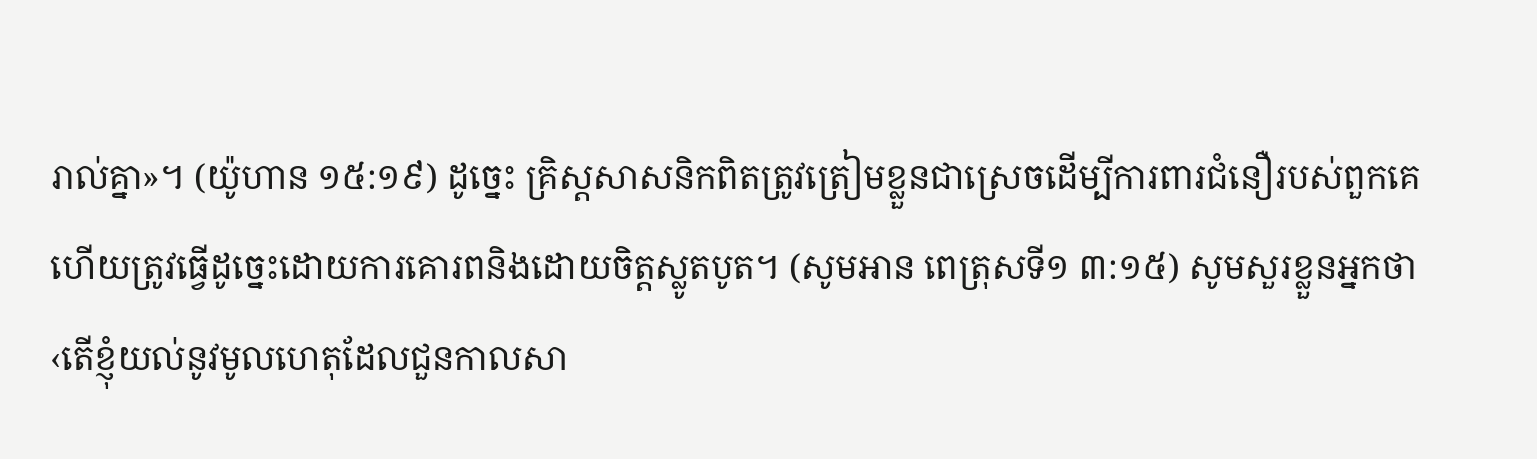រាល់គ្នា»។ (យ៉ូហាន ១៥:១៩) ដូច្នេះ គ្រិស្ដសាសនិកពិតត្រូវត្រៀមខ្លួនជាស្រេចដើម្បីការពារជំនឿរបស់ពួកគេ ហើយត្រូវធ្វើដូច្នេះដោយការគោរពនិងដោយចិត្ដស្លូតបូត។ (សូមអាន ពេត្រុសទី១ ៣:១៥) សូមសួរខ្លួនអ្នកថា‹តើខ្ញុំយល់នូវមូលហេតុដែលជួនកាលសា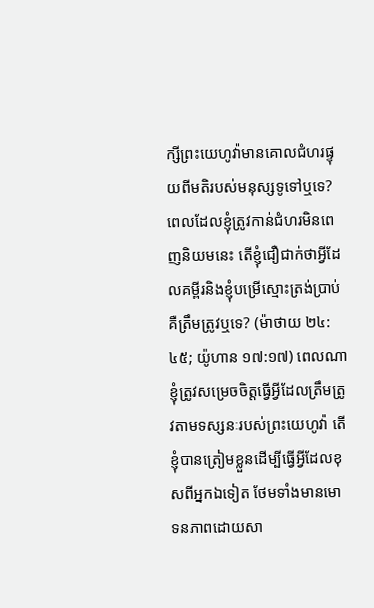ក្សីព្រះយេហូវ៉ាមានគោលជំហរផ្ទុយពីមតិរបស់មនុស្សទូទៅឬទេ? ពេលដែលខ្ញុំត្រូវកាន់ជំហរមិនពេញនិយមនេះ តើខ្ញុំជឿជាក់ថាអ្វីដែលគម្ពីរនិងខ្ញុំបម្រើស្មោះត្រង់ប្រាប់គឺត្រឹមត្រូវឬទេ? (ម៉ាថាយ ២៤:៤៥; យ៉ូហាន ១៧:១៧) ពេលណាខ្ញុំត្រូវសម្រេចចិត្ដធ្វើអ្វីដែលត្រឹមត្រូវតាមទស្សនៈរបស់ព្រះយេហូវ៉ា តើខ្ញុំបានត្រៀមខ្លួនដើម្បីធ្វើអ្វីដែលខុសពីអ្នកឯទៀត ថែមទាំងមានមោទនភាពដោយសា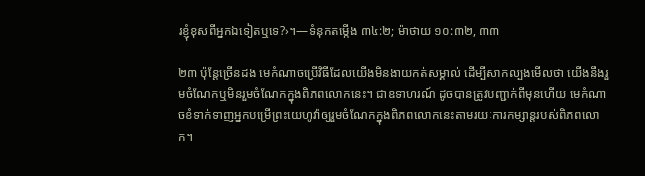រខ្ញុំខុសពីអ្នកឯទៀតឬទេ?›។—ទំនុកតម្កើង ៣៤:២; ម៉ាថាយ ១០:៣២, ៣៣

២៣ ប៉ុន្ដែច្រើនដង មេកំណាចប្រើវិធីដែលយើងមិនងាយកត់សម្គាល់ ដើម្បីសាកល្បងមើលថា យើងនឹងរួមចំណែកឬមិនរួមចំណែកក្នុងពិភពលោកនេះ។ ជាឧទាហរណ៍ ដូចបានត្រូវបញ្ជាក់ពីមុនហើយ មេកំណាចខំទាក់ទាញអ្នកបម្រើព្រះយេហូវ៉ាឲ្យរួមចំណែកក្នុងពិភពលោកនេះតាមរយៈការកម្សាន្ដរបស់ពិភពលោក។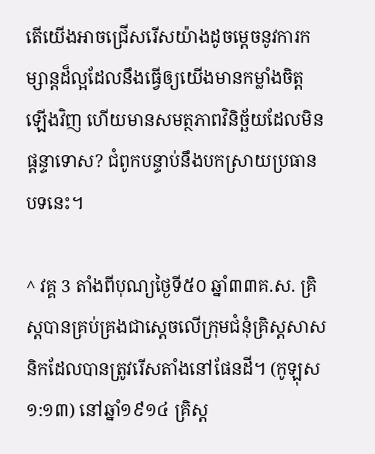តើយើងអាចជ្រើសរើសយ៉ាងដូចម្ដេចនូវការកម្សាន្ដដ៏ល្អដែលនឹងធ្វើឲ្យយើងមានកម្លាំងចិត្ដឡើងវិញ ហើយមានសមត្ថភាពវិនិច្ឆ័យដែលមិនផ្ដន្ទាទោស? ជំពូកបន្ទាប់នឹងបកស្រាយប្រធានបទនេះ។

^ វគ្គ 3 តាំងពីបុណ្យថ្ងៃទី៥០ ឆ្នាំ៣៣គ.ស. គ្រិស្ដបានគ្រប់គ្រងជាស្ដេចលើក្រុមជំនុំគ្រិស្ដសាសនិកដែលបានត្រូវរើសតាំងនៅផែនដី។ (កូឡុស ១:១៣) នៅឆ្នាំ១៩១៤ គ្រិស្ដ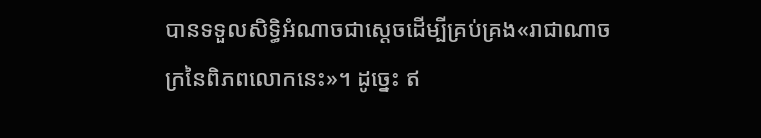បានទទួលសិទ្ធិអំណាចជាស្ដេចដើម្បីគ្រប់គ្រង«រាជាណាចក្រនៃពិភពលោកនេះ»។ ដូច្នេះ ឥ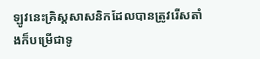ឡូវនេះគ្រិស្ដសាសនិកដែលបានត្រូវរើសតាំងក៏បម្រើជាទូ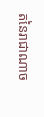តនៃរាជាណាច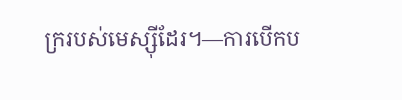ក្ររបស់មេស្ស៊ីដែរ។—ការបើកប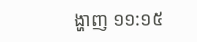ង្ហាញ ១១:១៥